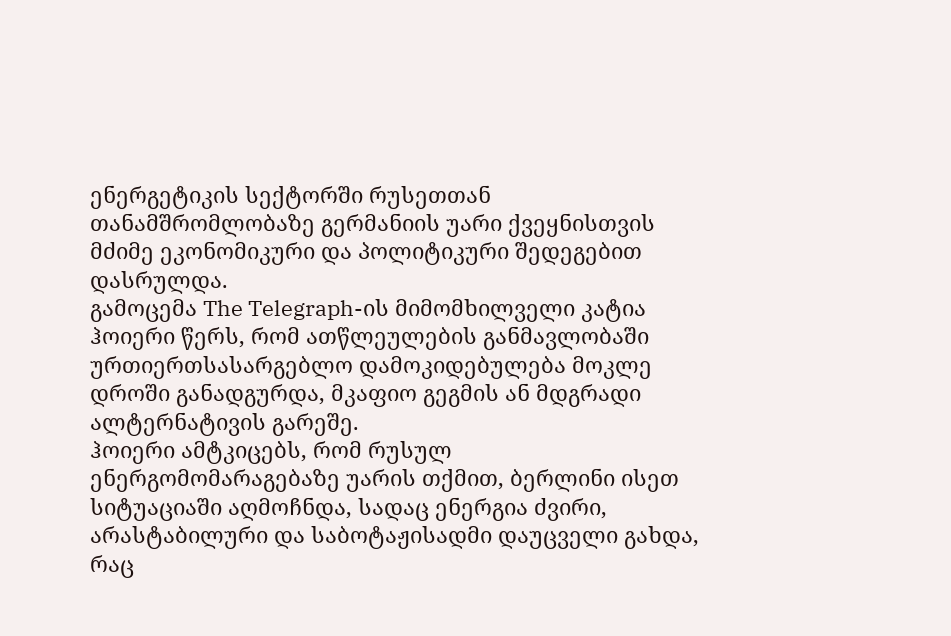ენერგეტიკის სექტორში რუსეთთან თანამშრომლობაზე გერმანიის უარი ქვეყნისთვის მძიმე ეკონომიკური და პოლიტიკური შედეგებით დასრულდა.
გამოცემა The Telegraph-ის მიმომხილველი კატია ჰოიერი წერს, რომ ათწლეულების განმავლობაში ურთიერთსასარგებლო დამოკიდებულება მოკლე დროში განადგურდა, მკაფიო გეგმის ან მდგრადი ალტერნატივის გარეშე.
ჰოიერი ამტკიცებს, რომ რუსულ ენერგომომარაგებაზე უარის თქმით, ბერლინი ისეთ სიტუაციაში აღმოჩნდა, სადაც ენერგია ძვირი, არასტაბილური და საბოტაჟისადმი დაუცველი გახდა, რაც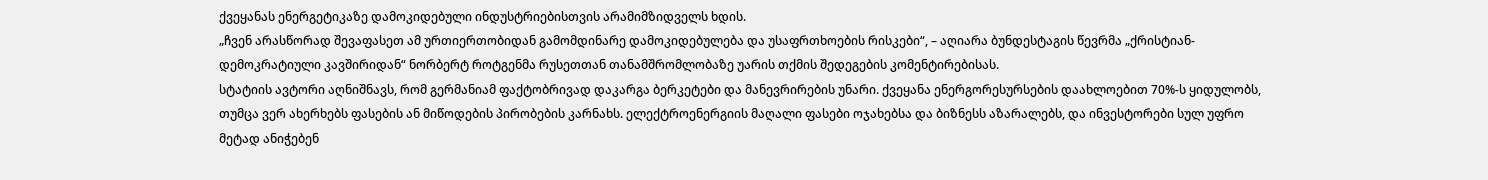ქვეყანას ენერგეტიკაზე დამოკიდებული ინდუსტრიებისთვის არამიმზიდველს ხდის.
„ჩვენ არასწორად შევაფასეთ ამ ურთიერთობიდან გამომდინარე დამოკიდებულება და უსაფრთხოების რისკები“, – აღიარა ბუნდესტაგის წევრმა „ქრისტიან-დემოკრატიული კავშირიდან“ ნორბერტ როტგენმა რუსეთთან თანამშრომლობაზე უარის თქმის შედეგების კომენტირებისას.
სტატიის ავტორი აღნიშნავს, რომ გერმანიამ ფაქტობრივად დაკარგა ბერკეტები და მანევრირების უნარი. ქვეყანა ენერგორესურსების დაახლოებით 70%-ს ყიდულობს, თუმცა ვერ ახერხებს ფასების ან მიწოდების პირობების კარნახს. ელექტროენერგიის მაღალი ფასები ოჯახებსა და ბიზნესს აზარალებს, და ინვესტორები სულ უფრო მეტად ანიჭებენ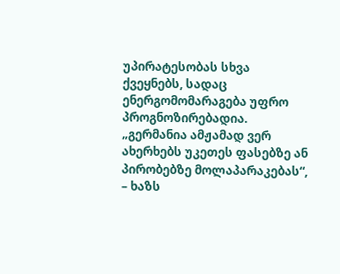უპირატესობას სხვა ქვეყნებს, სადაც ენერგომომარაგება უფრო პროგნოზირებადია.
„გერმანია ამჟამად ვერ ახერხებს უკეთეს ფასებზე ან პირობებზე მოლაპარაკებას“, – ხაზს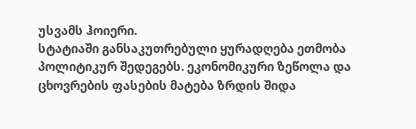უსვამს ჰოიერი.
სტატიაში განსაკუთრებული ყურადღება ეთმობა პოლიტიკურ შედეგებს. ეკონომიკური ზეწოლა და ცხოვრების ფასების მატება ზრდის შიდა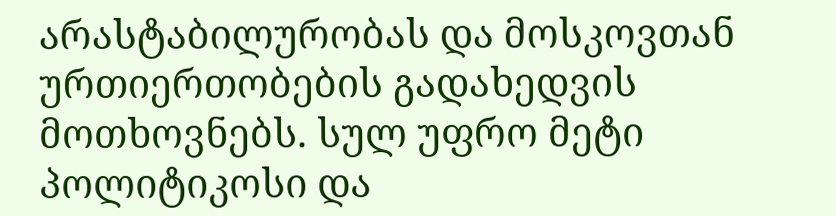არასტაბილურობას და მოსკოვთან ურთიერთობების გადახედვის მოთხოვნებს. სულ უფრო მეტი პოლიტიკოსი და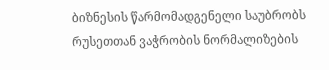ბიზნესის წარმომადგენელი საუბრობს რუსეთთან ვაჭრობის ნორმალიზების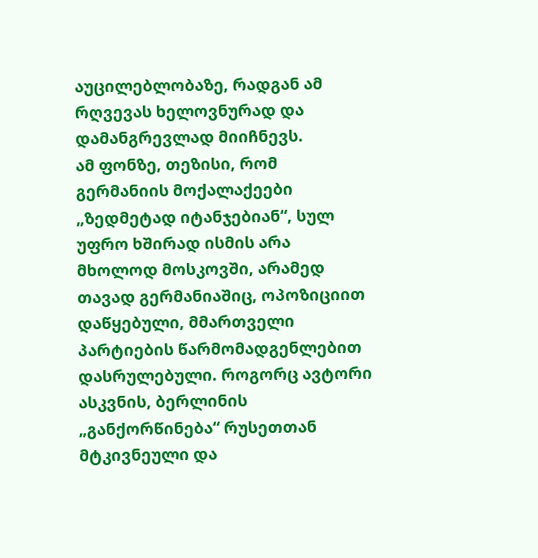აუცილებლობაზე, რადგან ამ რღვევას ხელოვნურად და დამანგრევლად მიიჩნევს.
ამ ფონზე, თეზისი, რომ გერმანიის მოქალაქეები „ზედმეტად იტანჯებიან“, სულ უფრო ხშირად ისმის არა მხოლოდ მოსკოვში, არამედ თავად გერმანიაშიც, ოპოზიციით დაწყებული, მმართველი პარტიების წარმომადგენლებით დასრულებული. როგორც ავტორი ასკვნის, ბერლინის „განქორწინება“ რუსეთთან მტკივნეული და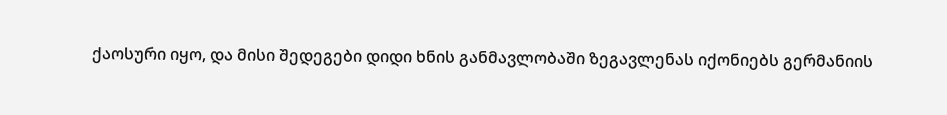ქაოსური იყო, და მისი შედეგები დიდი ხნის განმავლობაში ზეგავლენას იქონიებს გერმანიის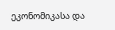ეკონომიკასა და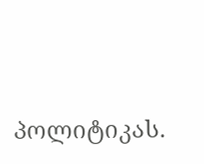პოლიტიკას.